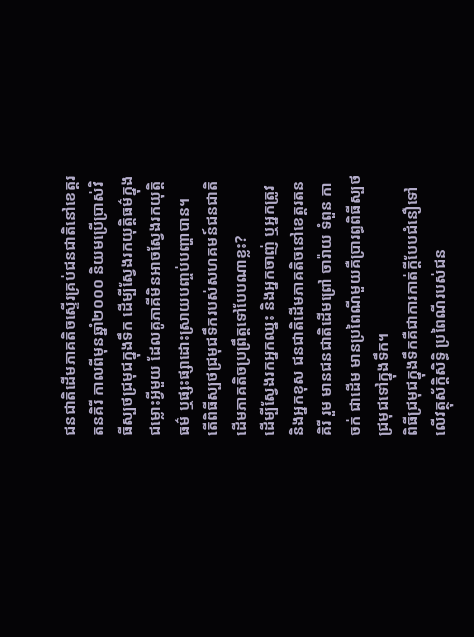ជនជាតិដើមភាគតិចស្ទើរគ្រប់ជនជាតិនៅខេត្តរតនគិរី កាលពីមុនឆ្នាំ២០០០ និយមប្រើប្រាស់វិធីស្បថជ្រមុជក្នុងទឹក ដើម្បីស្វែងរកយុត្តិធម៌ក្នុងជម្លោះអ្វីមួយ ដែលគូភាគីមិនអាចស្វែងរកយុត្តិធម៌ ឬផ្សះផ្សាដោះស្រាយបញ្ចប់បញ្ហាបាន។
តើពិធីស្បថជ្រមុជទឹករបស់សហគមន៍ជនជាតិដើមភាគតិចប្រព្រឹត្តទៅបែបណាខ្លះ?
ដើម្បីស្វែងរកអ្នកឈ្នះ និងអ្នកចាញ់ ឬអ្នកត្រូវ និងអ្នកខុស ជនជាតិដើមភាគតិចនៅខេត្តរតនគិរី រួម មានជនជាតិដើមព្រៅ ចារ៉ាយ ទំពួន កាចក់ ជាដើម មានប្រពៃណីមួយគឺប្រារព្ធពិធីស្បថជ្រមុជទៅក្នុងទឹក។
ពិធីជ្រមុជក្នុងទឹកគឺជាការកាត់ក្ដីបែបជំនឿទៅលើវត្ថុស័ក្ដិសិទ្ធិ ប្រពៃណីរបស់ជន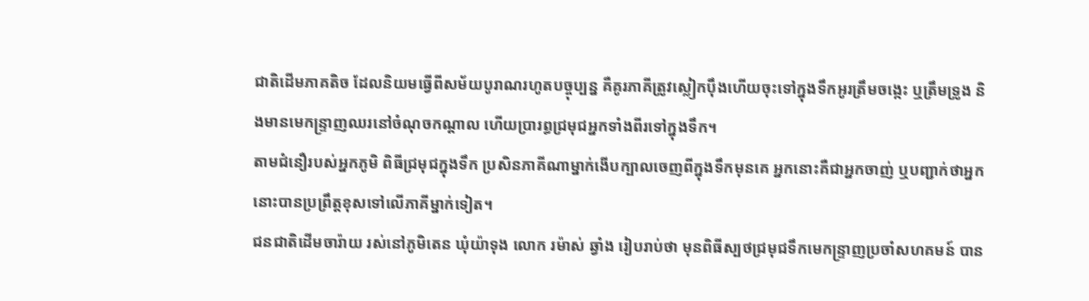ជាតិដើមភាគតិច ដែលនិយមធ្វើពីសម័យបូរាណរហូតបច្ចុប្បន្ន គឺគូរភាគីត្រូវស្លៀកប៉ឹងហើយចុះទៅក្នុងទឹកអូរត្រឹមចង្កេះ ឬត្រឹមទ្រូង និងមានមេកន្ទ្រាញឈរនៅចំណុចកណ្ដាល ហើយប្រារព្ធជ្រមុជអ្នកទាំងពីរទៅក្នុងទឹក។
តាមជំនឿរបស់អ្នកភូមិ ពិធីជ្រមុជក្នុងទឹក ប្រសិនភាគីណាម្នាក់ងើបក្បាលចេញពីក្នុងទឹកមុនគេ អ្នកនោះគឺជាអ្នកចាញ់ ឬបញ្ជាក់ថាអ្នកនោះបានប្រព្រឹត្តខុសទៅលើភាគីម្នាក់ទៀត។
ជនជាតិដើមចារ៉ាយ រស់នៅភូមិតេន ឃុំយ៉ាទុង លោក រម៉ាស់ ឆ្វាំង រៀបរាប់ថា មុនពិធីស្បថជ្រមុជទឹកមេកន្ទ្រាញប្រចាំសហគមន៍ បាន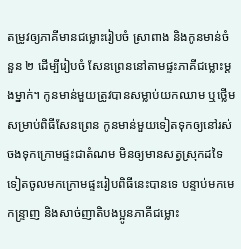តម្រូវឲ្យភាគីមានជម្លោះរៀបចំ ស្រាពាង និងកូនមាន់ចំនួន ២ ដើម្បីរៀបចំ សែនព្រេននៅតាមផ្ទះភាគីជម្លោះម្ដងម្នាក់។ កូនមាន់មួយត្រូវបានសម្លាប់យកឈាម ឬថ្លើម សម្រាប់ពិធីសែនព្រេន កូនមាន់មួយទៀតទុកឲ្យនៅរស់ចងទុកក្រោមផ្ទះជាតំណម មិនឲ្យមានសត្វស្រុកដទៃទៀតចូលមកក្រោមផ្ទះរៀបពិធីនេះបានទេ បន្ទាប់មកមេកន្ទ្រាញ និងសាច់ញាតិបងប្អូនភាគីជម្លោះ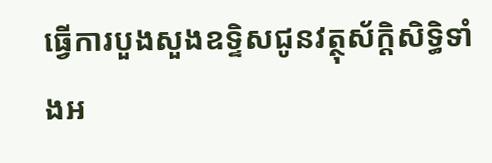ធ្វើការបួងសួងឧទ្ទិសជូនវត្ថុស័ក្ដិសិទ្ធិទាំងអ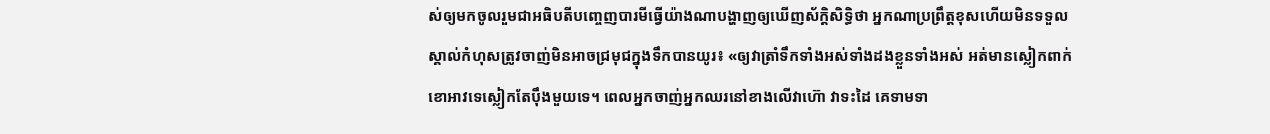ស់ឲ្យមកចូលរួមជាអធិបតីបញ្ចេញបារមីធ្វើយ៉ាងណាបង្ហាញឲ្យឃើញស័ក្ដិសិទ្ធិថា អ្នកណាប្រព្រឹត្តខុសហើយមិនទទួលស្គាល់កំហុសត្រូវចាញ់មិនអាចជ្រមុជក្នុងទឹកបានយូរ៖ «ឲ្យវាត្រាំទឹកទាំងអស់ទាំងដងខ្លួនទាំងអស់ អត់មានស្លៀកពាក់ខោអាវទេស្លៀកតែប៉ឹងមួយទេ។ ពេលអ្នកចាញ់អ្នកឈរនៅខាងលើវាហ៊ោ វាទះដៃ គេទាមទា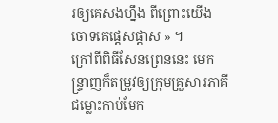រឲ្យគេសងហ្នឹង ពីព្រោះយើងចោទគេផ្ដេសផ្ដាស » ។
ក្រៅពីពិធីសែនព្រេននេះ មេកន្ទ្រាញក៏តម្រូវឲ្យក្រុមគ្រួសារភាគីជម្លោះកាប់មែក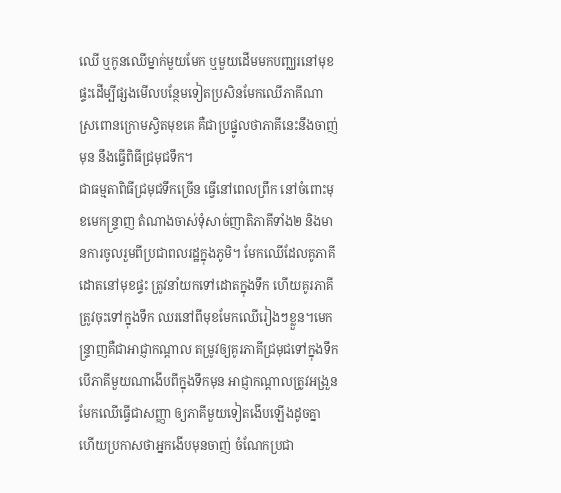ឈើ ឬកូនឈើម្នាក់មួយមែក ឬមួយដើមមកបញ្ឈរនៅមុខផ្ទះដើម្បីផ្សងមើលបន្ថែមទៀតប្រសិនមែកឈើភាគីណាស្រពោនក្រោមស្វិតមុខគេ គឺជាប្រផ្នូលថាភាគីនេះនឹងចាញ់មុន នឹងធ្វើពិធីជ្រមុជទឹក។
ជាធម្មតាពិធីជ្រមុជទឹកច្រើន ធ្វើនៅពេលព្រឹក នៅចំពោះមុខមេកន្ទ្រាញ តំណាងចាស់ទុំសាច់ញាតិភាគីទាំង២ និងមានការចូលរួមពីប្រជាពលរដ្ឋក្នុងភូមិ។ មែកឈើដែលគូភាគីដោតនៅមុខផ្ទះ ត្រូវនាំយកទៅដោតក្នុងទឹក ហើយគូរភាគីត្រូវចុះទៅក្នុងទឹក ឈរនៅពីមុខមែកឈើរៀងៗខ្លួន។មេកន្ទ្រាញគឺជាអាជ្ញាកណ្ដាល តម្រូវឲ្យគូរភាគីជ្រមុជទៅក្នុងទឹក បើភាគីមួយណាងើបពីក្នុងទឹកមុន អាជ្ញាកណ្ដាលត្រូវអង្រួនមែកឈើធ្វើជាសញ្ញា ឲ្យភាគីមួយទៀតងើបឡើងដូចគ្នា ហើយប្រកាសថាអ្នកងើបមុនចាញ់ ចំណែកប្រជា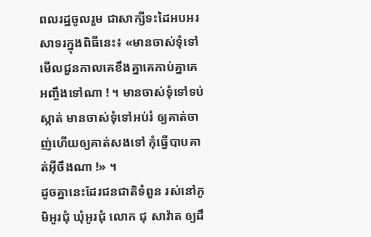ពលរដ្ឋចូលរួម ជាសាក្សីទះដៃអបអរសាទរក្នុងពិធីនេះ៖ «មានចាស់ទុំទៅមើលជួនកាលគេខឹងគ្នាគេកាប់គ្នាគេអញ្ចឹងទៅណា ! ។ មានចាស់ទុំទៅទប់ស្កាត់ មានចាស់ទុំទៅអប់រំ ឲ្យគាត់ចាញ់ហើយឲ្យគាត់សងទៅ កុំធ្វើបាបគាត់អ៊ីចឹងណា !» ។
ដូចគ្នានេះដែរជនជាតិទំពួន រស់នៅភូមិអូរជុំ ឃុំអូរជុំ លោក ជុ សាវ៉ាត ឲ្យដឹ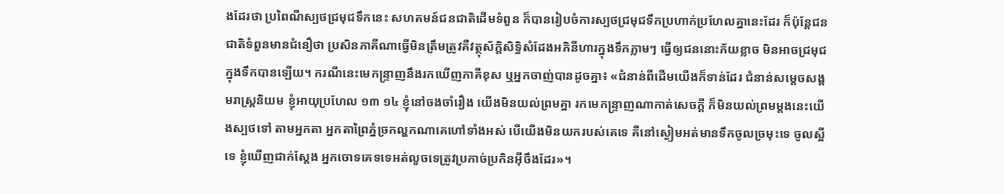ងដែរថា ប្រពៃណីស្បថជ្រមុជទឹកនេះ សហគមន៍ជនជាតិដើមទំពួន ក៏បានរៀបចំការស្បថជ្រមុជទឹកប្រហាក់ប្រហែលគ្នានេះដែរ ក៏ប៉ុន្តែជនជាតិទំពួនមានជំនឿថា ប្រសិនភាគីណាធ្វើមិនត្រឹមត្រូវគឺវត្ថុស័ក្ដិសិទ្ធិសំដែងអភិនីហារក្នុងទឹកភ្លាមៗ ធ្វើឲ្យជននោះភ័យខ្លាច មិនអាចជ្រមុជក្នុងទឹកបានឡើយ។ ករណីនេះមេកន្ទ្រាញនឹងរកឃើញភាគីខុស ឬអ្នកចាញ់បានដូចគ្នា៖ «ជំនាន់ពីដើមយើងក៏ទាន់ដែរ ជំនាន់សម្ដេចសង្គមរាស្ត្រនិយម ខ្ញុំអាយុប្រហែល ១៣ ១៤ ខ្ញុំនៅចងចាំរឿង យើងមិនយល់ព្រមគ្នា រកមេកន្ទ្រាញណាកាត់សេចក្ដី ក៏មិនយល់ព្រមម្ដងនេះយើងស្បថទៅ តាមអ្នកតា អ្នកតាព្រៃភ្នំច្រកល្ហកណាគេហៅទាំងអស់ បើយើងមិនយករបស់គេទេ គឺនៅស្ងៀមអត់មានទឹកចូលច្រមុះទេ ចូលស្អីទេ ខ្ញុំឃើញជាក់ស្ដែង អ្នកចោទគេទទេអត់លួចទេត្រូវប្រកាច់ប្រកិនអ៊ីចឹងដែរ»។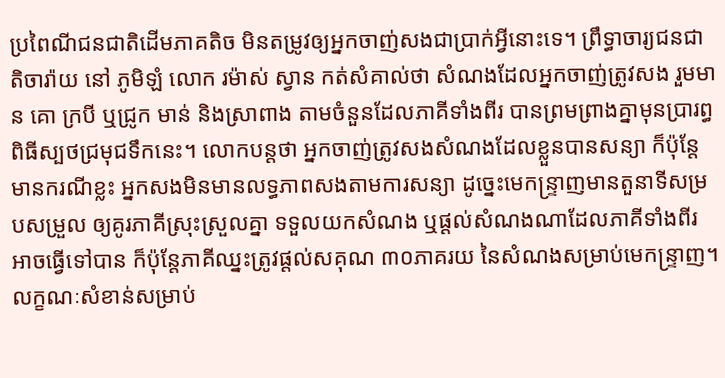ប្រពៃណីជនជាតិដើមភាគតិច មិនតម្រូវឲ្យអ្នកចាញ់សងជាប្រាក់អ្វីនោះទេ។ ព្រឹទ្ធាចារ្យជនជាតិចារ៉ាយ នៅ ភូមិឡំ លោក រម៉ាស់ ស្វាន កត់សំគាល់ថា សំណងដែលអ្នកចាញ់ត្រូវសង រួមមាន គោ ក្របី ឬជ្រូក មាន់ និងស្រាពាង តាមចំនួនដែលភាគីទាំងពីរ បានព្រមព្រាងគ្នាមុនប្រារព្ធពិធីស្បថជ្រមុជទឹកនេះ។ លោកបន្តថា អ្នកចាញ់ត្រូវសងសំណងដែលខ្លួនបានសន្យា ក៏ប៉ុន្តែមានករណីខ្លះ អ្នកសងមិនមានលទ្ធភាពសងតាមការសន្យា ដូច្នេះមេកន្ទ្រាញមានតួនាទីសម្របសម្រួល ឲ្យគូរភាគីស្រុះស្រួលគ្នា ទទួលយកសំណង ឬផ្ដល់សំណងណាដែលភាគីទាំងពីរអាចធ្វើទៅបាន ក៏ប៉ុន្តែភាគីឈ្នះត្រូវផ្ដល់សគុណ ៣០ភាគរយ នៃសំណងសម្រាប់មេកន្ទ្រាញ។
លក្ខណៈសំខាន់សម្រាប់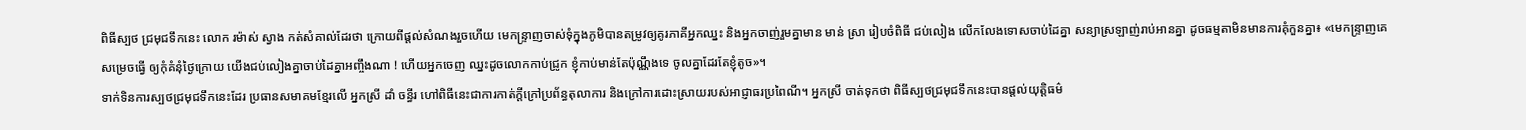ពិធីស្បថ ជ្រមុជទឹកនេះ លោក រម៉ាស់ ស្វាង កត់សំគាល់ដែរថា ក្រោយពីផ្ដល់សំណងរួចហើយ មេកន្ទ្រាញចាស់ទុំក្នុងភូមិបានតម្រូវឲ្យគូរភាគីអ្នកឈ្នះ និងអ្នកចាញ់រួមគ្នាមាន មាន់ ស្រា រៀបចំពិធី ជប់លៀង លើកលែងទោសចាប់ដៃគ្នា សន្យាស្រឡាញ់រាប់អានគ្នា ដូចធម្មតាមិនមានការគុំកួនគ្នា៖ «មេកន្ទ្រាញគេសម្រេចធ្វើ ឲ្យកុំគំនុំថ្ងៃក្រោយ យើងជប់លៀងគ្នាចាប់ដៃគ្នាអញ្ចឹងណា ! ហើយអ្នកចេញ ឈ្នះដូចលោកកាប់ជ្រូក ខ្ញុំកាប់មាន់តែប៉ុណ្ណឹងទេ ចូលគ្នាដែរតែខ្ញុំតូច»។
ទាក់ទិនការស្បថជ្រមុជទឹកនេះដែរ ប្រធានសមាគមខ្មែរលើ អ្នកស្រី ដាំ ចន្ធីរ ហៅពិធីនេះជាការកាត់ក្ដីក្រៅប្រព័ន្ធតុលាការ និងក្រៅការដោះស្រាយរបស់អាជ្ញាធរប្រពៃណី។ អ្នកស្រី ចាត់ទុកថា ពិធីស្បថជ្រមុជទឹកនេះបានផ្ដល់យុត្តិធម៌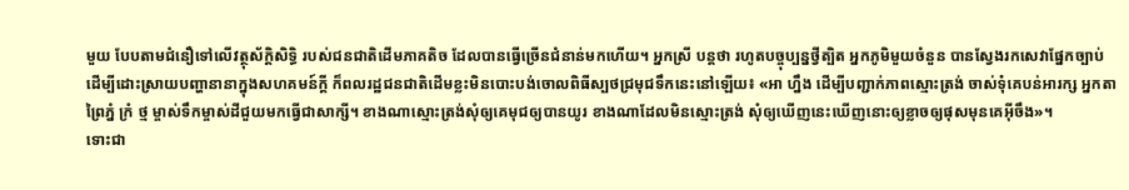មួយ បែបតាមជំនឿទៅលើវត្ថុស័ក្ដិសិទ្ធិ របស់ជនជាតិដើមភាគតិច ដែលបានធ្វើច្រើនជំនាន់មកហើយ។ អ្នកស្រី បន្តថា រហូតបច្ចុប្បន្នថ្វីត្បិត អ្នកភូមិមួយចំនួន បានស្វែងរកសេវាផ្នែកច្បាប់ដើម្បីដោះស្រាយបញ្ហានានាក្នុងសហគមន៍ក្ដី ក៏ពលរដ្ឋជនជាតិដើមខ្លះមិនបោះបង់ចោលពិធីស្បថជ្រមុជទឹកនេះនៅឡើយ៖ «អា ហ្នឹង ដើម្បីបញ្ជាក់ភាពស្មោះត្រង់ ចាស់ទុំគេបន់អារក្ស អ្នកតា ព្រៃភ្នំ ក្រំ ថ្ម ម្ចាស់ទឹកម្ចាស់ដីជួយមកធ្វើជាសាក្សី។ ខាងណាស្មោះត្រង់សុំឲ្យគេមុជឲ្យបានយូរ ខាងណាដែលមិនស្មោះត្រង់ សុំឲ្យឃើញនេះឃើញនោះឲ្យខ្លាចឲ្យផុសមុនគេអ៊ីចឹង»។
ទោះជា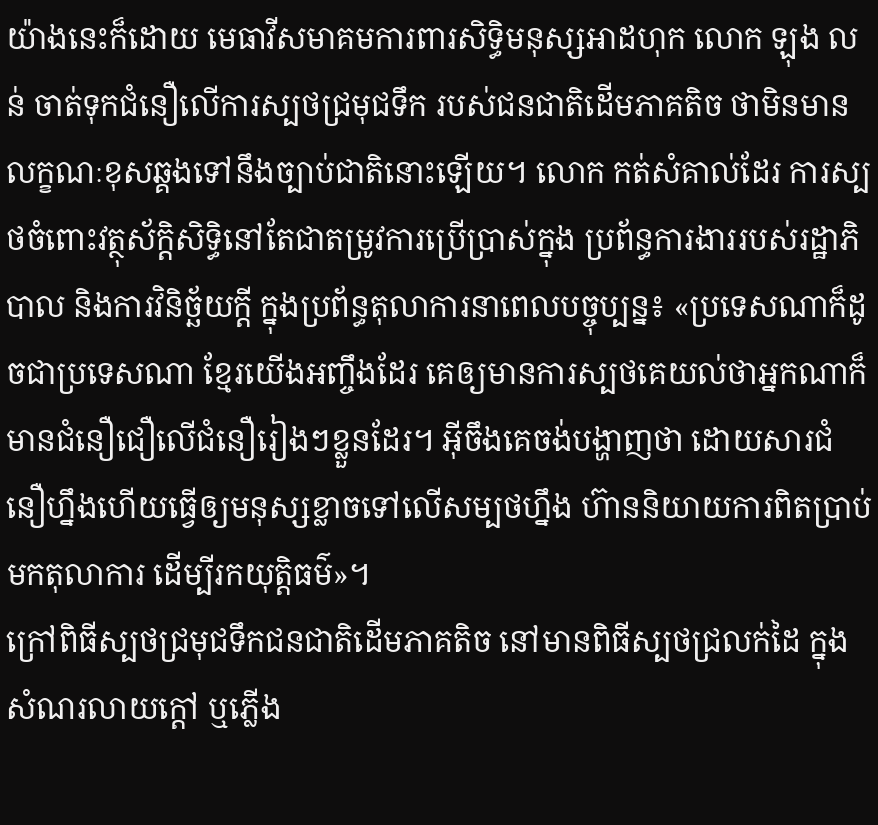យ៉ាងនេះក៏ដោយ មេធាវីសមាគមការពារសិទ្ធិមនុស្សអាដហុក លោក ឡុង លន់ ចាត់ទុកជំនឿលើការស្បថជ្រមុជទឹក របស់ជនជាតិដើមភាគតិច ថាមិនមានលក្ខណៈខុសឆ្គងទៅនឹងច្បាប់ជាតិនោះឡើយ។ លោក កត់សំគាល់ដែរ ការស្បថចំពោះវត្ថុស័ក្ដិសិទ្ធិនៅតែជាតម្រូវការប្រើប្រាស់ក្នុង ប្រព័ន្ធការងាររបស់រដ្ឋាភិបាល និងការវិនិច្ឆ័យក្ដី ក្នុងប្រព័ន្ធតុលាការនាពេលបច្ចុប្បន្ន៖ «ប្រទេសណាក៏ដូចជាប្រទេសណា ខ្មែរយើងអញ្ចឹងដែរ គេឲ្យមានការស្បថគេយល់ថាអ្នកណាក៏មានជំនឿជឿលើជំនឿរៀងៗខ្លួនដែរ។ អ៊ីចឹងគេចង់បង្ហាញថា ដោយសារជំនឿហ្នឹងហើយធ្វើឲ្យមនុស្សខ្លាចទៅលើសម្បថហ្នឹង ហ៊ាននិយាយការពិតប្រាប់មកតុលាការ ដើម្បីរកយុត្តិធម៌»។
ក្រៅពិធីស្បថជ្រមុជទឹកជនជាតិដើមភាគតិច នៅមានពិធីស្បថជ្រលក់ដៃ ក្នុងសំណរលាយក្ដៅ ឬភ្លើង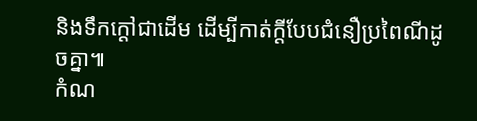និងទឹកក្ដៅជាដើម ដើម្បីកាត់ក្ដីបែបជំនឿប្រពៃណីដូចគ្នា៕
កំណ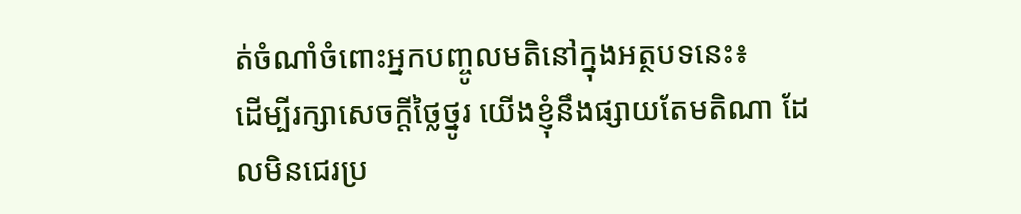ត់ចំណាំចំពោះអ្នកបញ្ចូលមតិនៅក្នុងអត្ថបទនេះ៖
ដើម្បីរក្សាសេចក្ដីថ្លៃថ្នូរ យើងខ្ញុំនឹងផ្សាយតែមតិណា ដែលមិនជេរប្រ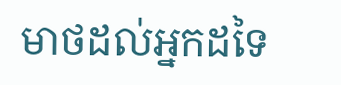មាថដល់អ្នកដទៃ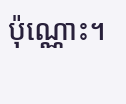ប៉ុណ្ណោះ។